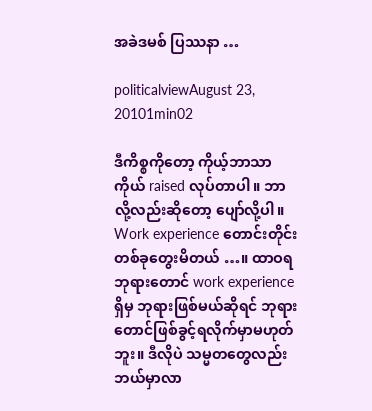အခဲဒမစ် ပြဿနာ …

politicalviewAugust 23, 20101min02

ဒီကိစ္စကိုတော့ ကိုယ့်ဘာသာကိုယ် raised လုပ်တာပါ။ ဘာလို့လည်းဆိုတော့ ပျော်လို့ပါ။
Work experience တောင်းတိုင်း တစ်ခုတွေးမိတယ် …။ ထာဝရဘုရားတောင် work experience ရှိမှ ဘုရားဖြစ်မယ်ဆိုရင် ဘုရားတောင်ဖြစ်ခွင့်ရလိုက်မှာမဟုတ်ဘူး။ ဒီလိုပဲ သမ္မတတွေလည်း ဘယ်မှာလာ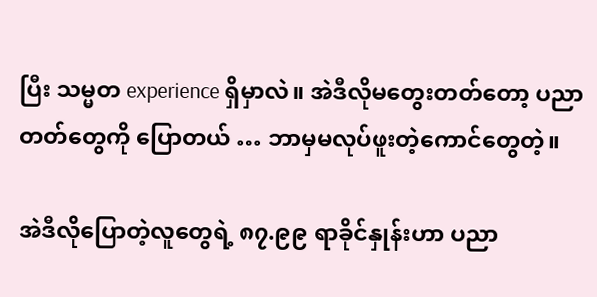ပြီး သမ္မတ experience ရှိမှာလဲ။ အဲဒီလိုမတွေးတတ်တော့ ပညာတတ်တွေကို ပြောတယ် … ဘာမှမလုပ်ဖူးတဲ့ကောင်တွေတဲ့။

အဲဒီလိုပြောတဲ့လူတွေရဲ့ ၈၇.၉၉ ရာခိုင်နှုန်းဟာ ပညာ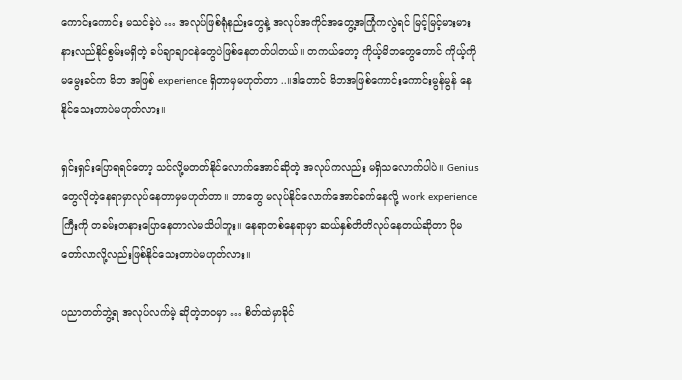ကောင်းကောင်း မသင်ခဲ့ပဲ … အလုပ်ဖြစ်ရုံနည်းတွေနဲ့ အလုပ်အကိုင်အတွေ့အကြုံကလွဲရင် မြင့်မြင့်မားမား နားလည်နိုင်စွမ်းမရှိတဲ့ ခပ်ချာချာငနဲတွေပဲဖြစ်နေတတ်ပါတယ်။ တကယ်တော့ ကိုယ့်မိဘတွေတောင် ကိုယ့်ကို မမွေးခင်က မိဘ အဖြစ် experience ရှိတာမှမဟုတ်တာ ..။ဒါတောင် မိဘအဖြစ်ကောင်းကောင်းမွန်မွန် နေနိုင်သေးတာပဲမဟုတ်လား။

ရှင်းရှင်းပြောရရင်တော့ သင်လို့မတတ်နိုင်လောက်အောင်ဆိုတဲ့ အလုပ်ကလည်း မရှိသလောက်ပါပဲ။ Genius တွေလိုတဲ့နေရာမှာလုပ်နေတာမှမဟုတ်တာ။ ဘာတွေ မလုပ်နိုင်လောက်အောင်ခက်နေလို့ work experience ကြီးကို တခမ်းတနားပြောနေတာလဲမသိပါဘူး။ နေရာတစ်နေရာမှာ ဆယ်နှစ်တိတိလုပ်နေတယ်ဆိုတာ ပိုမတော်လာလို့လည်းဖြစ်နိုင်သေးတာပဲမဟုတ်လား။

ပညာတတ်ဘွဲ့ရ အလုပ်လက်မဲ့ ဆိုတဲ့ဘဝမှာ … စိတ်ထဲမှာခိုင်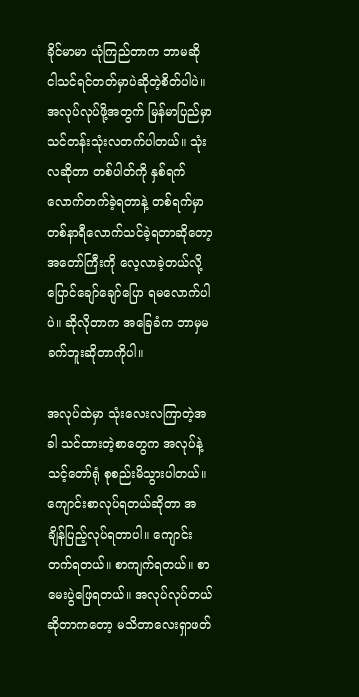ခိုင်မာမာ ယုံကြည်တာက ဘာမဆို ငါသင်ရင်တတ်မှာပဲဆိုတဲ့စိတ်ပါပဲ။ အလုပ်လုပ်ဖို့အတွက် မြန်မာပြည်မှာ သင်တန်းသုံးလတက်ပါတယ်။ သုံးလဆိုတာ တစ်ပါတ်ကို နှစ်ရက်လောက်တက်ခဲ့ရတာနဲ့ တစ်ရက်မှာ တစ်နာရီလောက်သင်ခဲ့ရတာဆိုတော့ အတော်ကြီးကို လေ့လာခဲ့တယ်လို့ပြောင်ချော်ချော်ပြော ရမလောက်ပါပဲ။ ဆိုလိုတာက အခြေခံက ဘာမှမခက်ဘူးဆိုတာကိုပါ။

အလုပ်ထဲမှာ သုံးလေးလကြာတဲ့အခါ သင်ထားတဲ့စာတွေက အလုပ်နဲ့သင့်တော်ရုံ စုစည်းမိသွားပါတယ်။ ကျောင်းစာလုပ်ရတယ်ဆိုတာ အချိန်ပြည့်လုပ်ရတာပါ။ ကျောင်းတက်ရတယ်။ စာကျက်ရတယ်။ စာမေးပွဲဖြေရတယ်။ အလုပ်လုပ်တယ်ဆိုတာကတော့ မသိတာလေးရှာဖတ်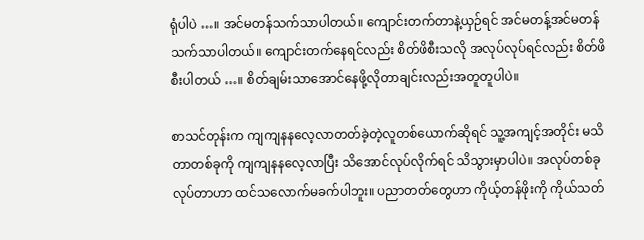ရုံပါပဲ …။ အင်မတန်သက်သာပါတယ်။ ကျောင်းတက်တာနဲ့ယှဉ်ရင် အင်မတန့်အင်မတန် သက်သာပါတယ်။ ကျောင်းတက်နေရင်လည်း စိတ်ဖိစီးသလို အလုပ်လုပ်ရင်လည်း စိတ်ဖိစီးပါတယ် …။ စိတ်ချမ်းသာအောင်နေဖို့လိုတာချင်းလည်းအတူတူပါပဲ။

စာသင်တုန်းက ကျကျနနလေ့လာတတ်ခဲ့တဲ့လူတစ်ယောက်ဆိုရင် သူ့အကျင့်အတိုင်း မသိတာတစ်ခုကို ကျကျနနလေ့လာပြီး သိအောင်လုပ်လိုက်ရင် သိသွားမှာပါပဲ။ အလုပ်တစ်ခုလုပ်တာဟာ ထင်သလောက်မခက်ပါဘူး။ ပညာတတ်တွေဟာ ကိုယ့်တန်ဖိုးကို ကိုယ်သတ်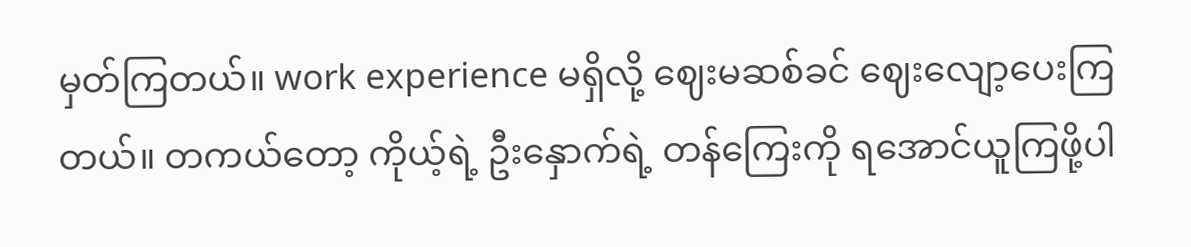မှတ်ကြတယ်။ work experience မရှိလို့ ဈေးမဆစ်ခင် ဈေးလျော့ပေးကြတယ်။ တကယ်တော့ ကိုယ့်ရဲ့ ဦးနှောက်ရဲ့ တန်ကြေးကို ရအောင်ယူကြဖို့ပါ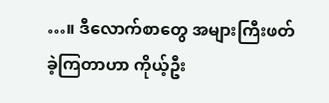…။ ဒီလောက်စာတွေ အများကြီးဖတ်ခဲ့ကြတာဟာ ကိုယ့်ဦး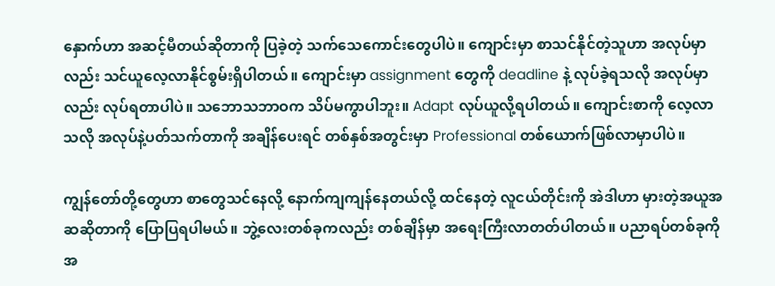နှောက်ဟာ အဆင့်မီတယ်ဆိုတာကို ပြခဲ့တဲ့ သက်သေကောင်းတွေပါပဲ။ ကျောင်းမှာ စာသင်နိုင်တဲ့သူဟာ အလုပ်မှာလည်း သင်ယူလေ့လာနိုင်စွမ်းရှိပါတယ်။ ကျောင်းမှာ assignment တွေကို deadline နဲ့ လုပ်ခဲ့ရသလို အလုပ်မှာလည်း လုပ်ရတာပါပဲ။ သဘောသဘာဝက သိပ်မကွာပါဘူး။ Adapt လုပ်ယူလို့ရပါတယ်။ ကျောင်းစာကို လေ့လာသလို အလုပ်နဲ့ပတ်သက်တာကို အချိန်ပေးရင် တစ်နှစ်အတွင်းမှာ Professional တစ်ယောက်ဖြစ်လာမှာပါပဲ။

ကျွန်တော်တို့တွေဟာ စာတွေသင်နေလို့ နောက်ကျကျန်နေတယ်လို့ ထင်နေတဲ့ လူငယ်တိုင်းကို အဲဒါဟာ မှားတဲ့အယူအဆဆိုတာကို ပြောပြရပါမယ်။ ဘွဲ့လေးတစ်ခုကလည်း တစ်ချိန်မှာ အရေးကြီးလာတတ်ပါတယ်။ ပညာရပ်တစ်ခုကို အ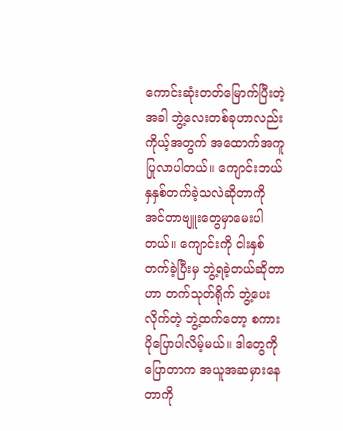ကောင်းဆုံးတတ်မြောက်ပြီးတဲ့အခါ ဘွဲ့လေးတစ်ခုဟာလည်း ကိုယ့်အတွက် အထောက်အကူပြုလာပါတယ်။ ကျောင်းဘယ်နှနှစ်တက်ခဲ့သလဲဆိုတာကို အင်တာဗျူးတွေမှာမေးပါတယ်။ ကျောင်းကို ငါးနှစ်တက်ခဲ့ပြီးမှ ဘွဲ့ရခဲ့တယ်ဆိုတာဟာ တက်သုတ်ရိုက် ဘွဲ့ပေးလိုက်တဲ့ ဘွဲ့ထက်တော့ စကားပိုပြောပါလိမ့်မယ်။ ဒါတွေကို ပြောတာက အယူအဆမှားနေတာကို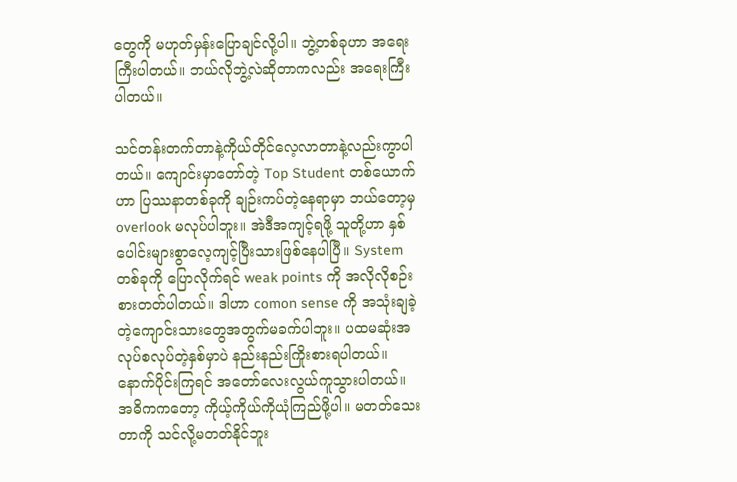တွေကို မဟုတ်မှန်းပြောချင်လို့ပါ။ ဘွဲ့တစ်ခုဟာ အရေးကြီးပါတယ်။ ဘယ်လိုဘွဲ့လဲဆိုတာကလည်း အရေးကြီးပါတယ်။

သင်တန်းတက်တာနဲ့ကိုယ်တိုင်လေ့လာတာနဲ့လည်းကွာပါတယ်။ ကျောင်းမှာတော်တဲ့ Top Student တစ်ယောက်ဟာ ပြဿနာတစ်ခုကို ချဉ်းကပ်တဲ့နေရာမှာ ဘယ်တော့မှ overlook မလုပ်ပါဘူး။ အဲဒီအကျင့်ရဖို့ သူတို့ဟာ နှစ်ပေါင်းများစွာလေ့ကျင့်ပြီးသားဖြစ်နေပါပြီ။ System တစ်ခုကို ပြောလိုက်ရင် weak points ကို အလိုလိုစဉ်းစားတတ်ပါတယ်။ ဒါဟာ comon sense ကို အသုံးချခဲ့တဲ့ကျောင်းသားတွေအတွက်မခက်ပါဘူး။ ပထမဆုံးအလုပ်စလုပ်တဲ့နှစ်မှာပဲ နည်းနည်းကြိုးစားရပါတယ်။ နောက်ပိုင်းကြရင် အတော်လေးလွယ်ကူသွားပါတယ်။ အဓိကကတော့ ကိုယ့်ကိုယ်ကိုယုံကြည်ဖို့ပါ။ မတတ်သေးတာကို သင်လို့မတတ်နိုင်ဘူး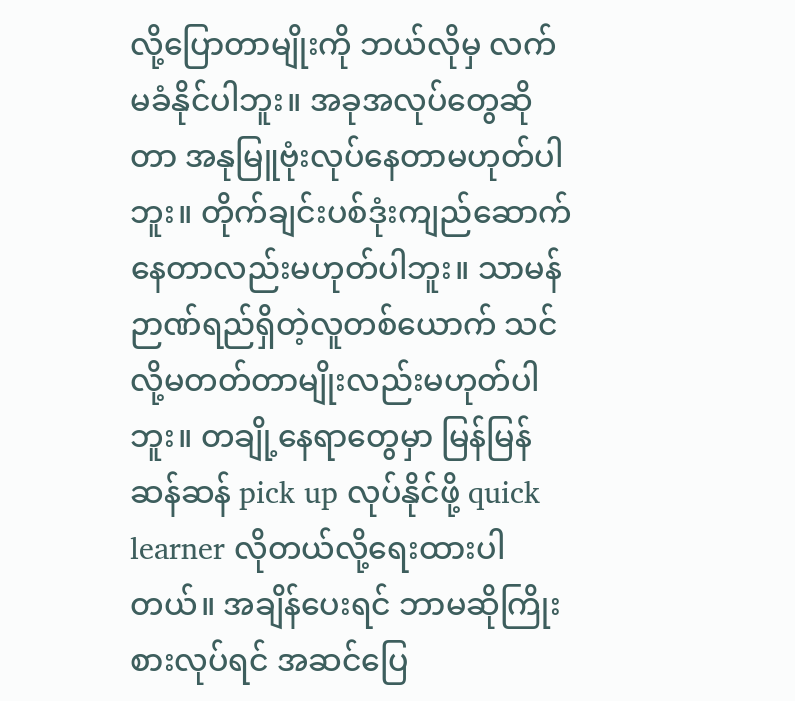လို့ပြောတာမျိုးကို ဘယ်လိုမှ လက်မခံနိုင်ပါဘူး။ အခုအလုပ်တွေဆိုတာ အနုမြူဗုံးလုပ်နေတာမဟုတ်ပါဘူး။ တိုက်ချင်းပစ်ဒုံးကျည်ဆောက်နေတာလည်းမဟုတ်ပါဘူး။ သာမန်ဉာဏ်ရည်ရှိတဲ့လူတစ်ယောက် သင်လို့မတတ်တာမျိုးလည်းမဟုတ်ပါဘူး။ တချို့နေရာတွေမှာ မြန်မြန်ဆန်ဆန် pick up လုပ်နိုင်ဖို့ quick learner လိုတယ်လို့ရေးထားပါတယ်။ အချိန်ပေးရင် ဘာမဆိုကြိုးစားလုပ်ရင် အဆင်ပြေ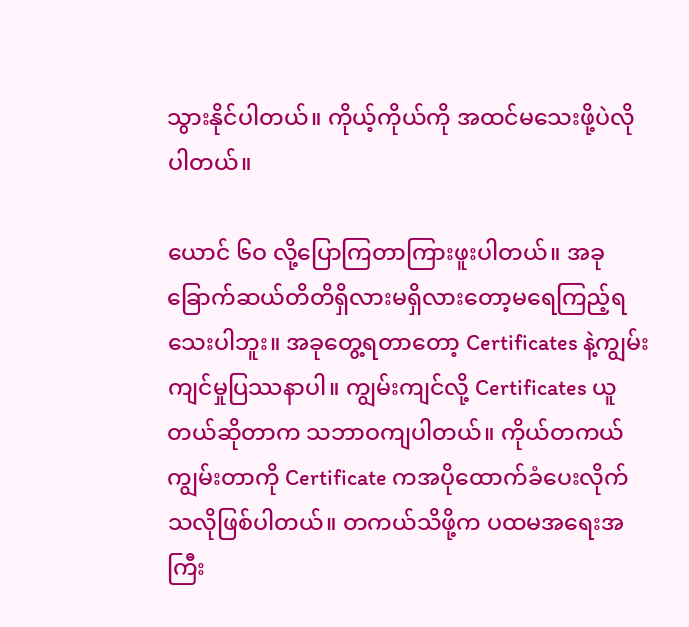သွားနိုင်ပါတယ်။ ကိုယ့်ကိုယ်ကို အထင်မသေးဖို့ပဲလိုပါတယ်။

ယောင် ၆ဝ လို့ပြောကြတာကြားဖူးပါတယ်။ အခုခြောက်ဆယ်တိတိရှိလားမရှိလားတော့မရေကြည့်ရသေးပါဘူး။ အခုတွေ့ရတာတော့ Certificates နဲ့ကျွမ်းကျင်မှုပြဿနာပါ။ ကျွမ်းကျင်လို့ Certificates ယူတယ်ဆိုတာက သဘာဝကျပါတယ်။ ကိုယ်တကယ်ကျွမ်းတာကို Certificate ကအပိုထောက်ခံပေးလိုက်သလိုဖြစ်ပါတယ်။ တကယ်သိဖို့က ပထမအရေးအကြီး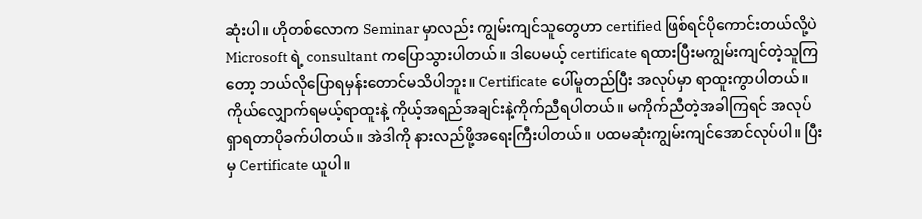ဆုံးပါ။ ဟိုတစ်လောက Seminar မှာလည်း ကျွမ်းကျင်သူတွေဟာ certified ဖြစ်ရင်ပိုကောင်းတယ်လို့ပဲ Microsoft ရဲ့ consultant ကပြောသွားပါတယ်။ ဒါပေမယ့် certificate ရထားပြီးမကျွမ်းကျင်တဲ့သူကြတော့ ဘယ်လိုပြောရမှန်းတောင်မသိပါဘူး။ Certificate ပေါ်မူတည်ပြီး အလုပ်မှာ ရာထူးကွာပါတယ်။ ကိုယ်လျှောက်ရမယ့်ရာထူးနဲ့ ကိုယ့်အရည်အချင်းနဲ့ကိုက်ညီရပါတယ်။ မကိုက်ညီတဲ့အခါကြရင် အလုပ်ရှာရတာပိုခက်ပါတယ်။ အဲဒါကို နားလည်ဖို့အရေးကြီးပါတယ်။ ပထမဆုံးကျွမ်းကျင်အောင်လုပ်ပါ။ ပြီးမှ Certificate ယူပါ။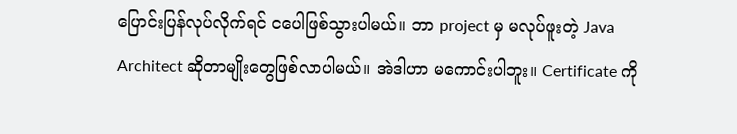ပြောင်းပြန်လုပ်လိုက်ရင် ငပေါဖြစ်သွားပါမယ်။ ဘာ project မှ မလုပ်ဖူးတဲ့ Java Architect ဆိုတာမျိုးတွေဖြစ်လာပါမယ်။ အဲဒါဟာ မကောင်းပါဘူး။ Certificate ကို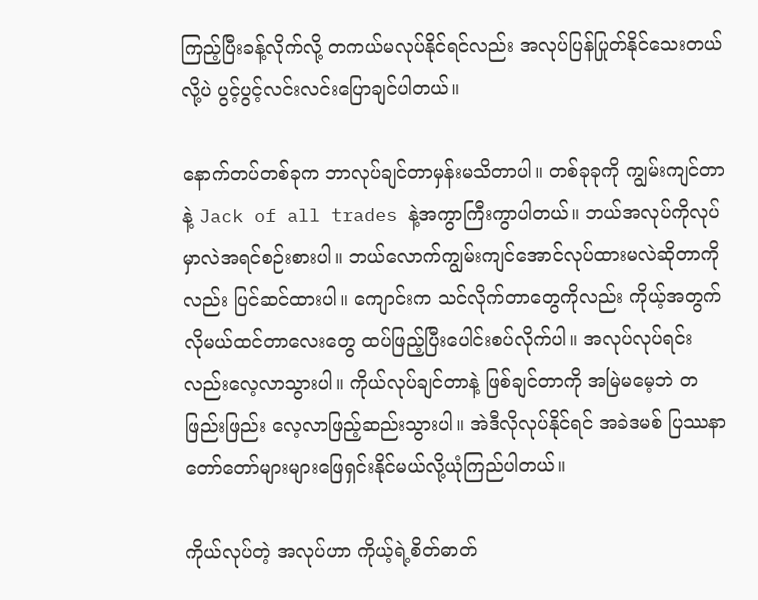ကြည့်ပြီးခန့်လိုက်လို့ တကယ်မလုပ်နိုင်ရင်လည်း အလုပ်ပြန်ပြုတ်နိုင်သေးတယ်လို့ပဲ ပွင့်ပွင့်လင်းလင်းပြောချင်ပါတယ်။

နောက်တပ်တစ်ခုက ဘာလုပ်ချင်တာမှန်းမသိတာပါ။ တစ်ခုခုကို ကျွမ်းကျင်တာနဲ့ Jack of all trades နဲ့အကွာကြီးကွာပါတယ်။ ဘယ်အလုပ်ကိုလုပ်မှာလဲအရင်စဉ်းစားပါ။ ဘယ်လောက်ကျွမ်းကျင်အောင်လုပ်ထားမလဲဆိုတာကိုလည်း ပြင်ဆင်ထားပါ။ ကျောင်းက သင်လိုက်တာတွေကိုလည်း ကိုယ့်အတွက်လိုမယ်ထင်တာလေးတွေ ထပ်ဖြည့်ပြီးပေါင်းစပ်လိုက်ပါ။ အလုပ်လုပ်ရင်းလည်းလေ့လာသွားပါ။ ကိုယ်လုပ်ချင်တာနဲ့ ဖြစ်ချင်တာကို အမြဲမမေ့ဘဲ တဖြည်းဖြည်း လေ့လာဖြည့်ဆည်းသွားပါ။ အဲဒီလိုလုပ်နိုင်ရင် အခဲဒမစ် ပြဿနာတော်တော်များများဖြေရှင်းနိုင်မယ်လို့ယုံကြည်ပါတယ်။

ကိုယ်လုပ်တဲ့ အလုပ်ဟာ ကိုယ့်ရဲ့စိတ်ဓာတ်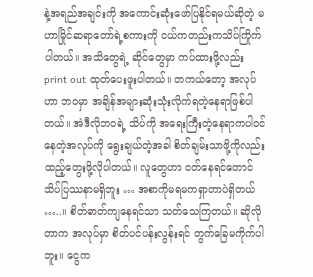နဲ့အရည်အချင်းကို အကောင်းဆုံးဖော်ပြနိုင်ရမယ်ဆိုတဲ့ မဟာမြိုင်ဆရာတော်ရဲ့စကားကို ငယ်ကတည်းကသိပ်ကြိုက်ပါတယ်။ အသိတွေရဲ့ ဆိုင်တွေမှာ ကပ်ထားဖို့လည်း print out ထုတ်ပေးဖူးပါတယ်။ တကယ်တော့ အလုပ်ဟာ ဘဝမှာ အချိန်အများဆုံးသုံးလိုက်ရတဲ့နေရာဖြစ်ပါတယ်။ အဲဒီလိုဘဝရဲ့ သိပ်ကို အရေးကြီးတဲ့နေရာကပါဝင်နေတဲ့အလုပ်ကို ရွေးချယ်တဲ့အခါ စိတ်ချမ်းသာဖို့ကိုလည်း ထည့်တွေးဖို့လိုပါတယ်။ လူတွေဟာ ငတ်နေရင်တောင် သိပ်ပြဿနာမရှိဘူး … အစာကိုမရမကရှာတာပဲရှိတယ် …..။ စိတ်ဓာတ်ကျနေရင်သာ သတ်သေကြတယ်။ ဆိုလိုတာက အလုပ်မှာ စိတ်ပင်ပန်းလွန်းရင် တွက်ခြေမကိုက်ပါဘူး။ ငွေက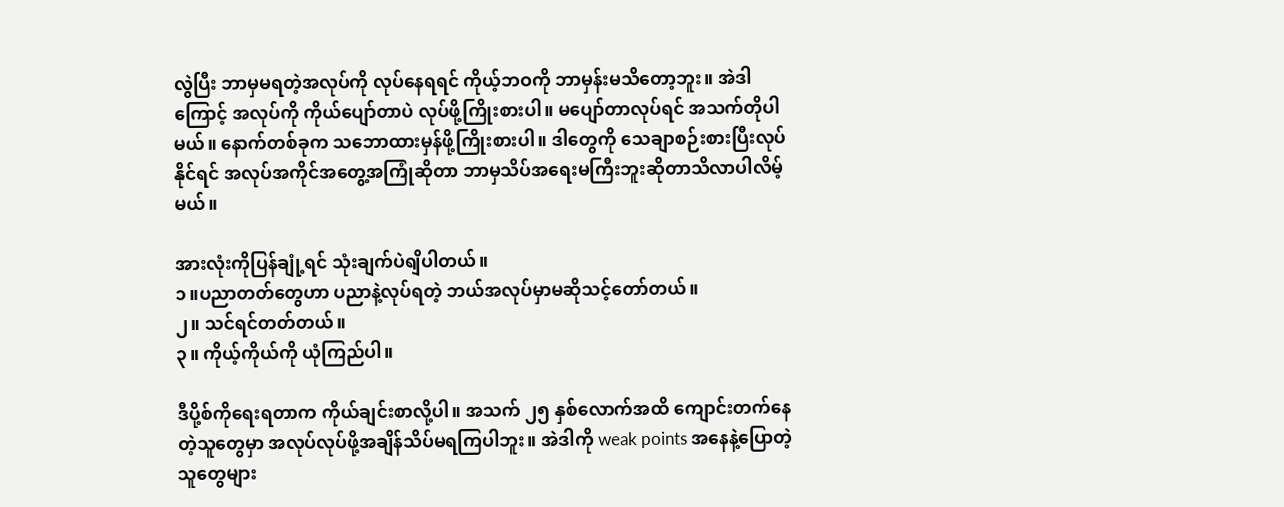လွဲပြီး ဘာမှမရတဲ့အလုပ်ကို လုပ်နေရရင် ကိုယ့်ဘဝကို ဘာမှန်းမသိတော့ဘူး။ အဲဒါကြောင့် အလုပ်ကို ကိုယ်ပျော်တာပဲ လုပ်ဖို့ကြိုးစားပါ။ မပျော်တာလုပ်ရင် အသက်တိုပါမယ်။ နောက်တစ်ခုက သဘောထားမှန်ဖို့ကြိုးစားပါ။ ဒါတွေကို သေချာစဉ်းစားပြီးလုပ်နိုင်ရင် အလုပ်အကိုင်အတွေ့အကြုံဆိုတာ ဘာမှသိပ်အရေးမကြီးဘူးဆိုတာသိလာပါလိမ့်မယ်။

အားလုံးကိုပြန်ချုံ့ရင် သုံးချက်ပဲရျိပါတယ်။
၁။ပညာတတ်တွေဟာ ပညာနဲ့လုပ်ရတဲ့ ဘယ်အလုပ်မှာမဆိုသင့်တော်တယ်။
၂။ သင်ရင်တတ်တယ်။
၃။ ကိုယ့်ကိုယ်ကို ယုံကြည်ပါ။

ဒီပို့စ်ကိုရေးရတာက ကိုယ်ချင်းစာလို့ပါ။ အသက် ၂၅ နှစ်လောက်အထိ ကျောင်းတက်နေတဲ့သူတွေမှာ အလုပ်လုပ်ဖို့အချိန်သိပ်မရကြပါဘူး။ အဲဒါကို weak points အနေနဲ့ပြောတဲ့သူတွေများ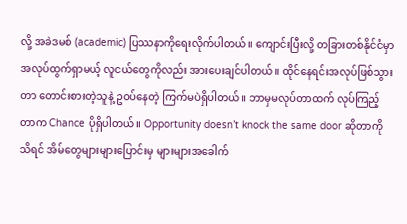လို့ အခဲဒမစ် (academic) ပြဿနာကိုရေးလိုက်ပါတယ်။ ကျောင်းပြီးလို့ တခြားတစ်နိုင်ငံမှာ အလုပ်ထွက်ရှာမယ့် လူငယ်တွေကိုလည်း အားပေးချင်ပါတယ်။ ထိုင်နေရင်းအလုပ်ဖြစ်သွားတာ တောင်းစားတဲ့သူနဲ့ ဥဝပ်နေတဲ့ ကြက်မပဲရှိပါတယ်။ ဘာမှမလုပ်တာထက် လုပ်ကြည့်တာက Chance ပိုရှိပါတယ်။ Opportunity doesn’t knock the same door ဆိုတာကိုသိရင် အိမ်တွေများများပြောင်းမှ များများအခေါက်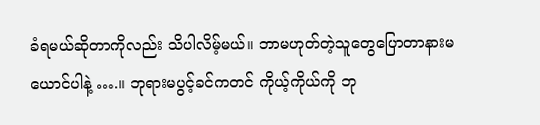ခံရမယ်ဆိုတာကိုလည်း သိပါလိမ့်မယ်။ ဘာမဟုတ်တဲ့သူတွေပြောတာနားမယောင်ပါနဲ့ ….။ ဘုရားမပွင့်ခင်ကတင် ကိုယ့်ကိုယ်ကို ဘု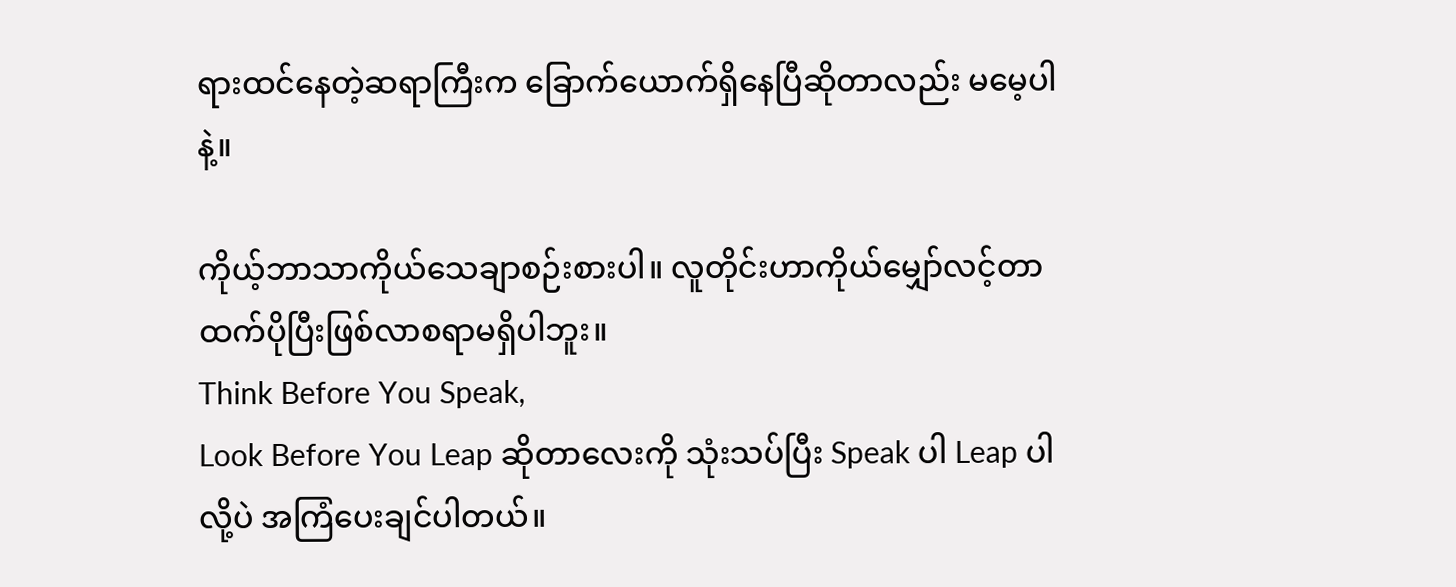ရားထင်နေတဲ့ဆရာကြီးက ခြောက်ယောက်ရှိနေပြီဆိုတာလည်း မမေ့ပါနဲ့။

ကိုယ့်ဘာသာကိုယ်သေချာစဉ်းစားပါ။ လူတိုင်းဟာကိုယ်မျှော်လင့်တာထက်ပိုပြီးဖြစ်လာစရာမရှိပါဘူး။
Think Before You Speak,
Look Before You Leap ဆိုတာလေးကို သုံးသပ်ပြီး Speak ပါ Leap ပါလို့ပဲ အကြံပေးချင်ပါတယ်။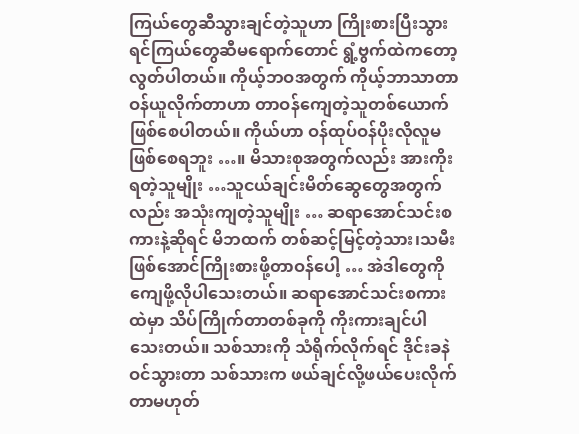ကြယ်တွေဆီသွားချင်တဲ့သူဟာ ကြိုးစားပြီးသွားရင်ကြယ်တွေဆီမရောက်တောင် ရွံ့ဗွက်ထဲကတော့လွတ်ပါတယ်။ ကိုယ့်ဘဝအတွက် ကိုယ့်ဘာသာတာဝန်ယူလိုက်တာဟာ တာဝန်ကျေတဲ့သူတစ်ယောက်ဖြစ်စေပါတယ်။ ကိုယ်ဟာ ဝန်ထုပ်ဝန်ပိုးလိုလူမဖြစ်စေရဘူး …။ မိသားစုအတွက်လည်း အားကိုးရတဲ့သူမျိုး …သူငယ်ချင်းမိတ်ဆွေတွေအတွက်လည်း အသုံးကျတဲ့သူမျိုး … ဆရာအောင်သင်းစကားနဲ့ဆိုရင် မိဘထက် တစ်ဆင့်မြင့်တဲ့သား၊သမီးဖြစ်အောင်ကြိုးစားဖို့တာဝန်ပေါ့ … အဲဒါတွေကို ကျေဖို့လိုပါသေးတယ်။ ဆရာအောင်သင်းစကားထဲမှာ သိပ်ကြိုက်တာတစ်ခုကို ကိုးကားချင်ပါသေးတယ်။ သစ်သားကို သံရိုက်လိုက်ရင် ဒိုင်းခနဲဝင်သွားတာ သစ်သားက ဖယ်ချင်လို့ဖယ်ပေးလိုက်တာမဟုတ်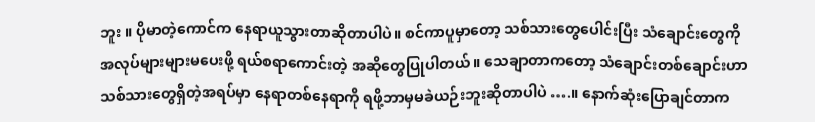ဘူး ။ ပိုမာတဲ့ကောင်က နေရာယူသွားတာဆိုတာပါပဲ။ စင်ကာပူမှာတော့ သစ်သားတွေပေါင်းပြီး သံချောင်းတွေကို အလုပ်များများမပေးဖို့ ရယ်စရာကောင်းတဲ့ အဆိုတွေပြုပါတယ်။ သေချာတာကတော့ သံချောင်းတစ်ချောင်းဟာ သစ်သားတွေရှိတဲ့အရပ်မှာ နေရာတစ်နေရာကို ရဖို့ဘာမှမခဲယဉ်းဘူးဆိုတာပါပဲ ….။ နောက်ဆုံးပြောချင်တာက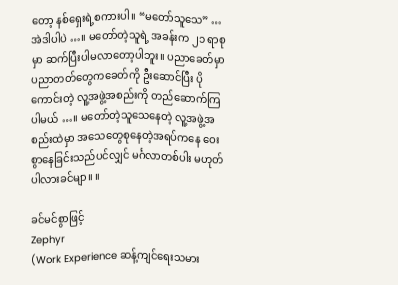တော့ နစ်ရှေးရဲ့စကားပါ။ “မတော်သူသေ” … အဲဒါပါပဲ …။ မတော်တဲ့သူရဲ့ အခန်းက ၂၁ ရာစုမှာ ဆက်ပြီးပါမလာတော့ပါဘူး။ ပညာခေတ်မှာ ပညာတတ်တွေကခေတ်ကို ဦးဆောင်ပြီး ပိုကောင်းတဲ့ လူ့အဖွဲ့အစည်းကို တည်ဆောက်ကြပါမယ် …။ မတော်တဲ့သူသေနေတဲ့ လူ့အဖွဲ့အစည်းထဲမှာ အသေတွေစုနေတဲ့အရပ်ကနေ ဝေးစွာနေခြင်းသည်ပင်လျှင် မင်္ဂလာတစ်ပါး မဟုတ်ပါလားခင်မျာ။ ။

ခင်မင်စွာဖြင့်
Zephyr
(Work Experience ဆန့်ကျင်ရေးသမား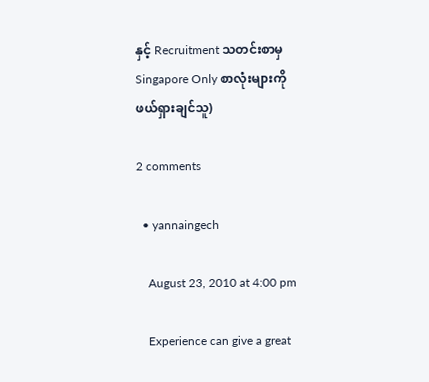နှင့် Recruitment သတင်းစာမှ Singapore Only စာလုံးများကို ဖယ်ရှားချင်သူ)

2 comments

  • yannaingech

    August 23, 2010 at 4:00 pm

    Experience can give a great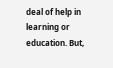deal of help in learning or education. But,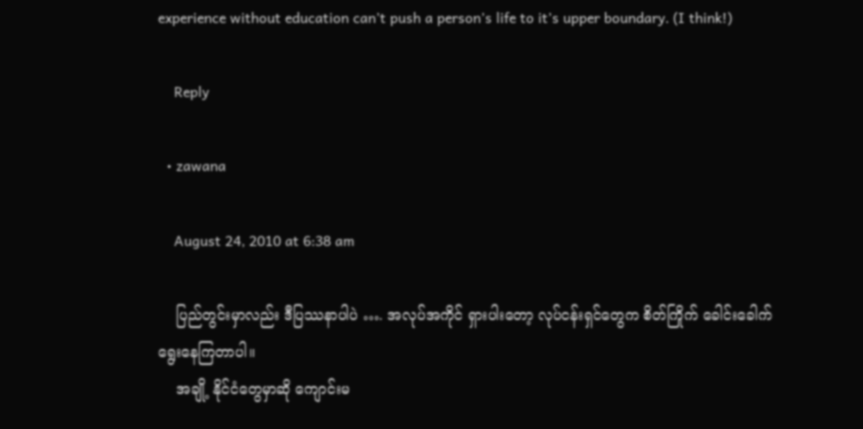experience without education can’t push a person’s life to it’s upper boundary. (I think!)

    Reply

  • zawana

    August 24, 2010 at 6:38 am

    ပြည်တွင်းမှာလည်း ဒီပြဿနာပါပဲ …. အလုပ်အကိုင် ရှားပါးတော့ လုပ်ငန်းရှင်တွေက စိတ်ကြိုက် ခေါင်းခေါက် ရွေးနေကြတာပါ။
    အချို့ နိုင်ငံတွေမှာဆို ကျောင်းမ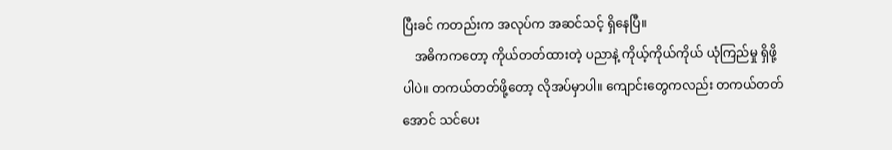ပြီးခင် ကတည်းက အလုပ်က အဆင်သင့် ရှိနေပြီ။
    အဓိကကတော့ ကိုယ်တတ်ထားတဲ့ ပညာနဲ့ ကိုယ့်ကိုယ်ကိုယ် ယုံကြည်မှု ရှိဖို့ပါပဲ။ တကယ်တတ်ဖို့တော့ လိုအပ်မှာပါ။ ကျောင်းတွေကလည်း တကယ်တတ်အောင် သင်ပေး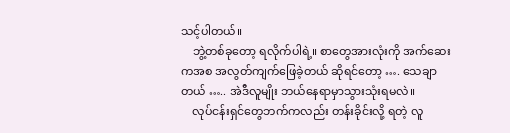သင့်ပါတယ်။
    ဘွဲ့တစ်ခုတော့ ရလိုက်ပါရဲ့။ စာတွေအားလုံးကို အက်ဆေးကအစ အလွတ်ကျက်ဖြေခဲ့တယ် ဆိုရင်တော့ …. သေချာတယ် ….. အဲဒီလူမျိုး ဘယ်နေရာမှာသွားသုံးရမလဲ။
    လုပ်ငန်းရှင်တွေဘက်ကလည်း တန်းခိုင်းလို့ ရတဲ့ လူ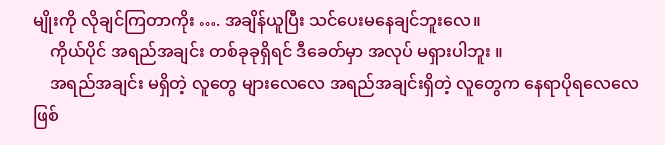မျိုးကို လိုချင်ကြတာကိုး …. အချိန်ယူပြီး သင်ပေးမနေချင်ဘူးလေ။
    ကိုယ်ပိုင် အရည်အချင်း တစ်ခုခုရှိရင် ဒီခေတ်မှာ အလုပ် မရှားပါဘူး ။
    အရည်အချင်း မရှိတဲ့ လူတွေ များလေလေ အရည်အချင်းရှိတဲ့ လူတွေက နေရာပိုရလေလေ ဖြစ်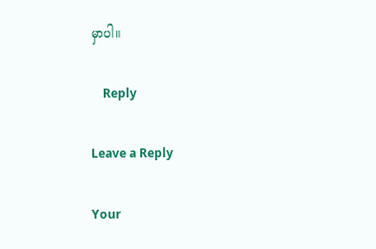မှာပါ။

    Reply

Leave a Reply

Your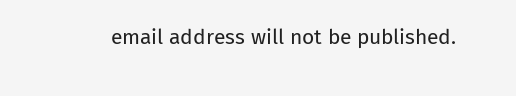email address will not be published.